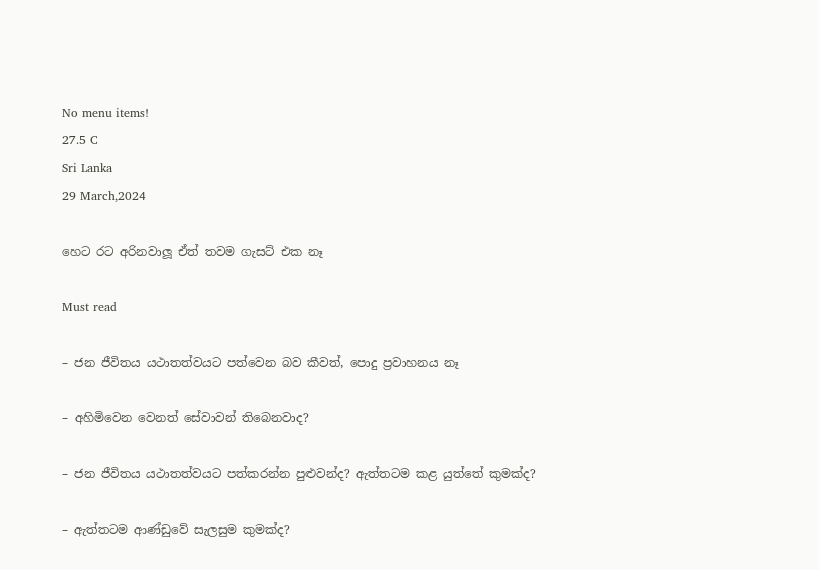No menu items!
27.5 C
Sri Lanka
29 March,2024

හෙට රට අරිනවාලූ ඒත් තවම ගැසට් එක නෑ

Must read

– ජන ජීවිතය යථාතත්වයට පත්වෙන බව කීවත්, පොදු ප්‍රවාහනය නෑ

– අහිමිවෙන වෙනත් සේවාවන් තිබෙනවාද?

– ජන ජීවිතය යථාතත්වයට පත්කරන්න පුළුවන්ද? ඇත්තටම කළ යුත්තේ කුමක්ද?

– ඇත්තටම ආණ්ඩුවේ සැලසුම කුමක්ද?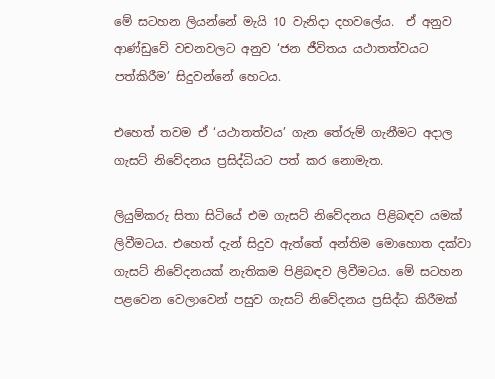මේ සටහන ලියන්නේ මැයි 10 වැනිදා දහවලේය.  ඒ අනුව ආණ්ඩුවේ වචනවලට අනුව ‘ජන ජීවිතය යථාතත්වයට පත්කිරීම’ සිදුවන්නේ හෙටය.

එහෙත් තවම ඒ ‘යථාතත්වය’ ගැන තේරුම් ගැනීමට අදාල ගැසට් නිවේදනය ප්‍රසිද්ධියට පත් කර නොමැත.

ලියුම්කරු සිතා සිටියේ එම ගැසට් නිවේදනය පිළිබඳව යමක් ලිවීමටය. එහෙත් දැන් සිදුව ඇත්තේ අන්තිම මොහොත දක්වා ගැසට් නිවේදනයක් නැතිකම පිළිබඳව ලිවීමටය. මේ සටහන පළවෙන වෙලාවෙන් පසුව ගැසට් නිවේදනය ප්‍රසිද්ධ කිරීමක්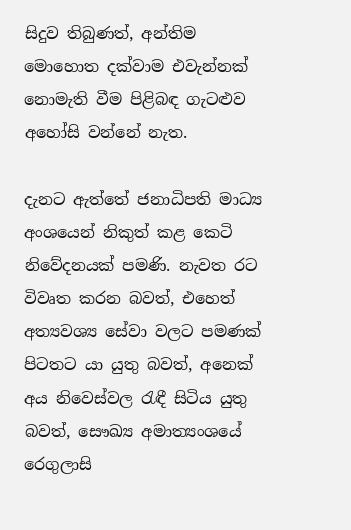සිදුව තිබුණත්, අන්තිම මොහොත දක්වාම එවැන්නක් නොමැති වීම පිළිබඳ ගැටළුව අහෝසි වන්නේ නැත.

දැනට ඇත්තේ ජනාධිපති මාධ්‍ය අංශයෙන් නිකුත් කළ කෙටි නිවේදනයක් පමණි. නැවත රට විවෘත කරන බවත්, එහෙත් අත්‍යවශ්‍ය සේවා වලට පමණක් පිටතට යා යුතු බවත්, අනෙක් අය නිවෙස්වල රැඳී සිටිය යුතු බවත්, සෞඛ්‍ය අමාත්‍යංශයේ රෙගුලාසි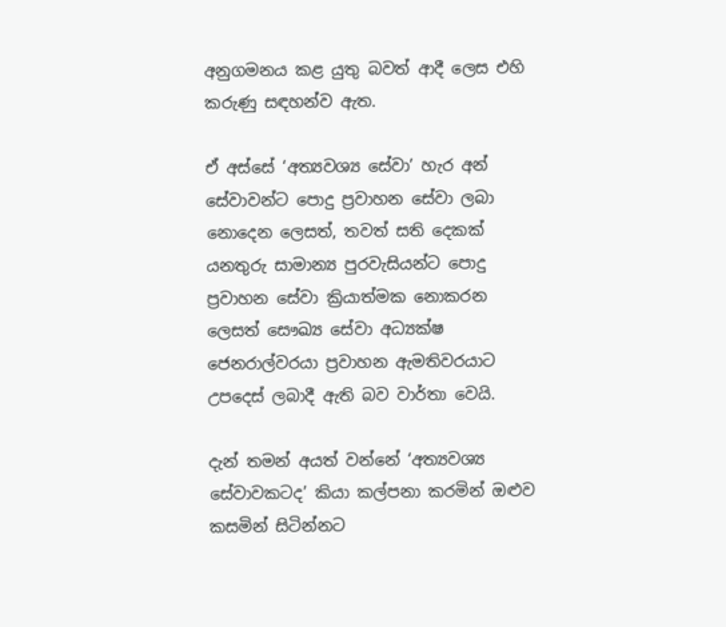අනුගමනය කළ යුතු බවත් ආදී ලෙස එහි කරුණු සඳහන්ව ඇත.

ඒ අස්සේ ‘අත්‍යවශ්‍ය සේවා’ හැර අන් සේවාවන්ට පොදු ප්‍රවාහන සේවා ලබා නොදෙන ලෙසත්, තවත් සති දෙකක් යනතුරු සාමාන්‍ය පුරවැසියන්ට පොදු ප්‍රවාහන සේවා ක්‍රියාත්මක නොකරන ලෙසත් සෞඛ්‍ය සේවා අධ්‍යක්ෂ ජෙනරාල්වරයා ප්‍රවාහන ඇමතිවරයාට උපදෙස් ලබාදී ඇති බව වාර්තා වෙයි.

දැන් තමන් අයත් වන්නේ ‘අත්‍යවශ්‍ය සේවාවකටද’ කියා කල්පනා කරමින් ඔළුව කසමින් සිටින්නට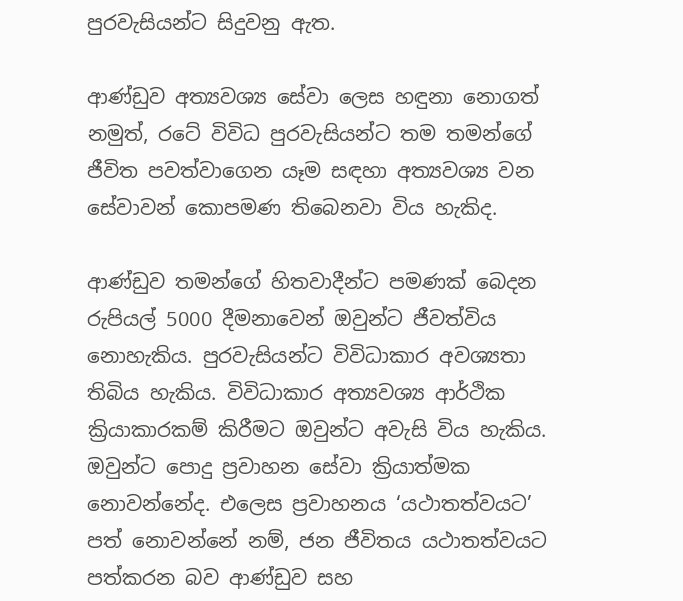පුරවැසියන්ට සිදුවනු ඇත.

ආණ්ඩුව අත්‍යවශ්‍ය සේවා ලෙස හඳුනා නොගත් නමුත්, රටේ විවිධ පුරවැසියන්ට තම තමන්ගේ ජීවිත පවත්වාගෙන යෑම සඳහා අත්‍යවශ්‍ය වන සේවාවන් කොපමණ තිබෙනවා විය හැකිද.

ආණ්ඩුව තමන්ගේ හිතවාදීන්ට පමණක් බෙදන රුපියල් 5000 දීමනාවෙන් ඔවුන්ට ජීවත්විය නොහැකිය. පුරවැසියන්ට විවිධාකාර අවශ්‍යතා තිබිය හැකිය. විවිධාකාර අත්‍යවශ්‍ය ආර්ථික ක්‍රියාකාරකම් කිරීමට ඔවුන්ට අවැසි විය හැකිය. ඔවුන්ට පොදු ප්‍රවාහන සේවා ක්‍රියාත්මක නොවන්නේද. එලෙස ප්‍රවාහනය ‘යථාතත්වයට’ පත් නොවන්නේ නම්, ජන ජීවිතය යථාතත්වයට පත්කරන බව ආණ්ඩුව සහ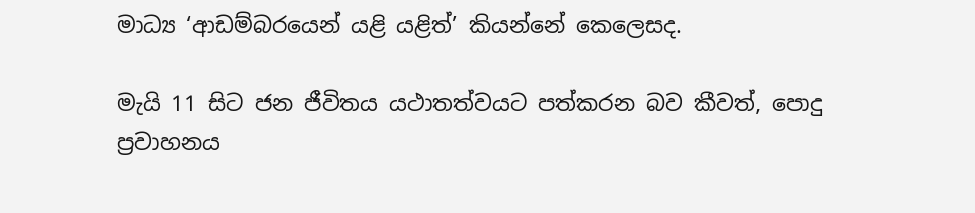මාධ්‍ය ‘ආඩම්බරයෙන් යළි යළිත්’ කියන්නේ කෙලෙසද.

මැයි 11 සිට ජන ජීවිතය යථාතත්වයට පත්කරන බව කීවත්, පොදු ප්‍රවාහනය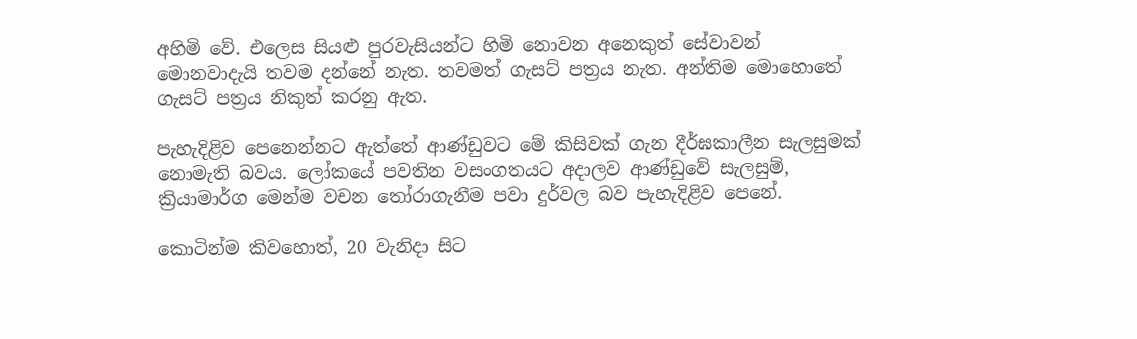අහිමි වේ. එලෙස සියළු පුරවැසියන්ට හිමි නොවන අනෙකුත් සේවාවන් මොනවාදැයි තවම දන්නේ නැත. තවමත් ගැසට් පත්‍රය නැත. අන්තිම මොහොතේ ගැසට් පත්‍රය නිකුත් කරනු ඇත.

පැහැදිළිව පෙනෙන්නට ඇත්තේ ආණ්ඩුවට මේ කිසිවක් ගැන දීර්ඝකාලීන සැලසුමක් නොමැති බවය. ලෝකයේ පවතින වසංගතයට අදාලව ආණ්ඩුවේ සැලසුම්, ක්‍රියාමාර්ග මෙන්ම වචන තෝරාගැනීම පවා දුර්වල බව පැහැදිළිව පෙනේ.

කොටින්ම කිවහොත්, 20 වැනිදා සිට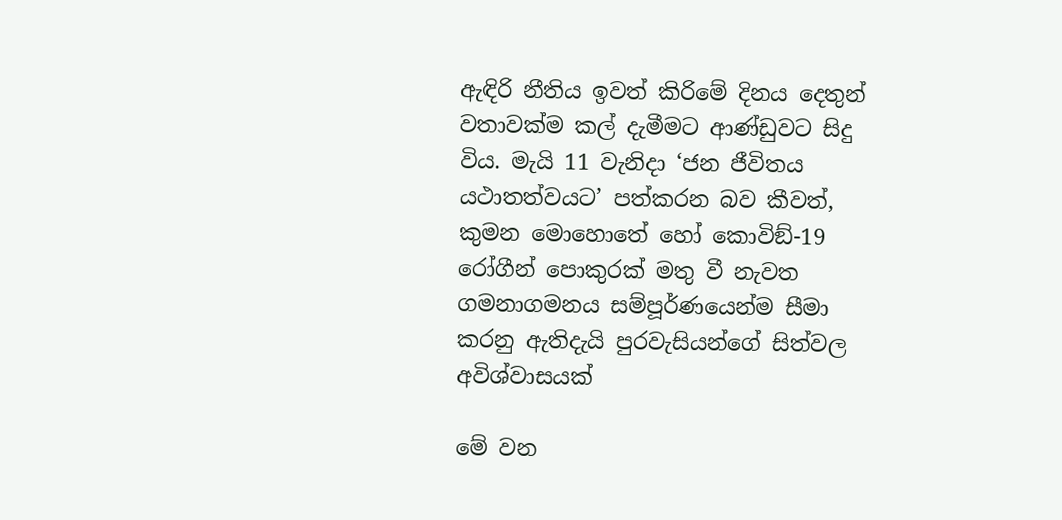ඇඳිරි නීතිය ඉවත් කිරිමේ දිනය දෙතුන් වතාවක්ම කල් දැමීමට ආණ්ඩුවට සිදු විය. මැයි 11 වැනිදා ‘ජන ජීවිතය යථාතත්වයට’ පත්කරන බව කීවත්, කුමන මොහොතේ හෝ කොවිඞ්-19 රෝගීන් පොකුරක් මතු වී නැවත ගමනාගමනය සම්පූර්ණයෙන්ම සීමා කරනු ඇතිදැයි පුරවැසියන්ගේ සිත්වල අවිශ්වාසයක්

මේ වන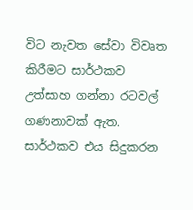විට නැවත සේවා විවෘත කිරීමට සාර්ථකව උත්සාහ ගන්නා රටවල් ගණනාවක් ඇත. සාර්ථකව එය සිදුකරන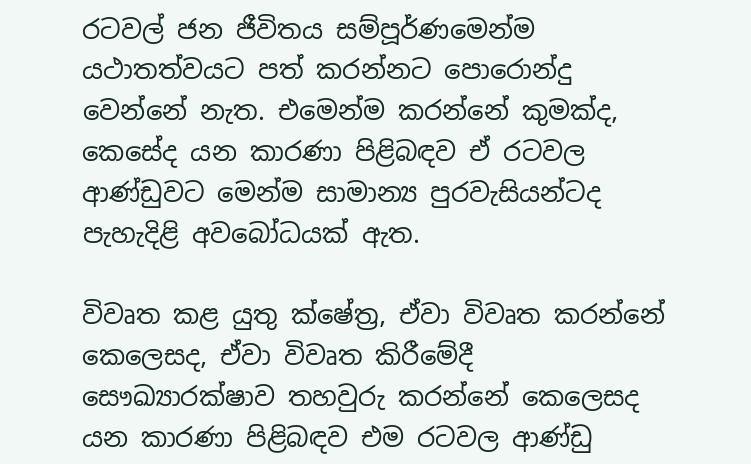රටවල් ජන ජීවිතය සම්පූර්ණමෙන්ම යථාතත්වයට පත් කරන්නට පොරොන්දු වෙන්නේ නැත. එමෙන්ම කරන්නේ කුමක්ද, කෙසේද යන කාරණා පිළිබඳව ඒ රටවල ආණ්ඩුවට මෙන්ම සාමාන්‍ය පුරවැසියන්ටද පැහැදිළි අවබෝධයක් ඇත.

විවෘත කළ යුතු ක්ෂේත්‍ර, ඒවා විවෘත කරන්නේ කෙලෙසද, ඒවා විවෘත කිරීමේදී සෞඛ්‍යාරක්ෂාව තහවුරු කරන්නේ කෙලෙසද යන කාරණා පිළිබඳව එම රටවල ආණ්ඩු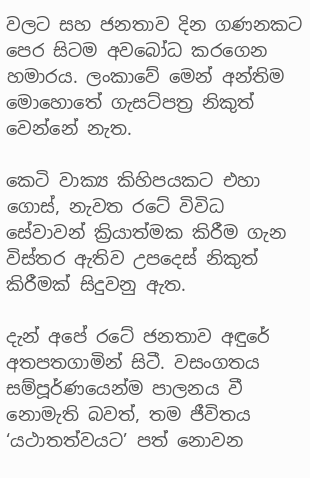වලට සහ ජනතාව දින ගණනකට පෙර සිටම අවබෝධ කරගෙන හමාරය. ලංකාවේ මෙන් අන්තිම මොහොතේ ගැසට්පත්‍ර නිකුත් වෙන්නේ නැත.

කෙටි වාක්‍ය කිහිපයකට එහා ගොස්, නැවත රටේ විවිධ සේවාවන් ක්‍රියාත්මක කිරීම ගැන විස්තර ඇතිව උපදෙස් නිකුත් කිරීමක් සිදුවනු ඇත.

දැන් අපේ රටේ ජනතාව අඳුරේ අතපතගාමින් සිටී. වසංගතය සම්පූර්ණයෙන්ම පාලනය වී නොමැති බවත්, තම ජීවිතය ‘යථාතත්වයට’ පත් නොවන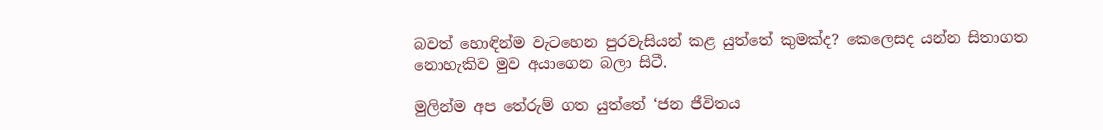බවත් හොඳින්ම වැටහෙන පුරවැසියන් කළ යුත්තේ කුමක්ද? කෙලෙසද යන්න සිතාගත නොහැකිව මුව අයාගෙන බලා සිටී.

මුලින්ම අප තේරුම් ගත යුත්තේ ‘ජන ජීවිතය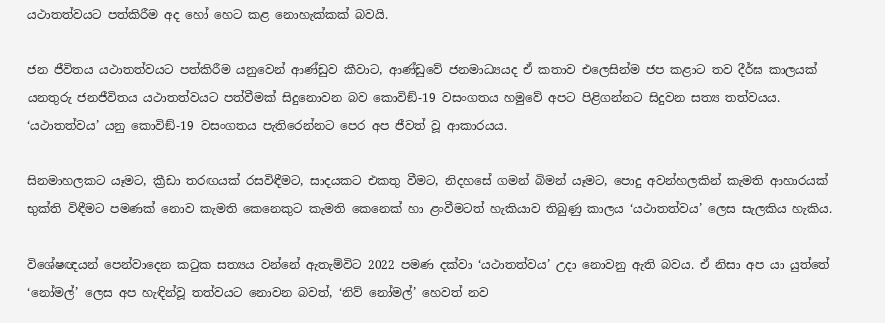යථාතත්වයට පත්කිරීම අද හෝ හෙට කළ නොහැක්කක් බවයි.

ජන ජීවිතය යථාතත්වයට පත්කිරීම යනුවෙන් ආණ්ඩුව කීවාට, ආණ්ඩුවේ ජනමාධ්‍යයද ඒ කතාව එලෙසින්ම ජප කළාට තව දීර්ඝ කාලයක් යනතුරු ජනජීවිතය යථාතත්වයට පත්වීමක් සිදුනොවන බව කොවිඞ්-19 වසංගතය හමුවේ අපට පිළිගන්නට සිදුවන සත්‍ය තත්වයය. ‘යථාතත්වය’ යනු කොවිඞ්-19 වසංගතය පැතිරෙන්නට පෙර අප ජීවත් වූ ආකාරයය.

සිනමාහලකට යෑමට, ක්‍රීඩා තරඟයක් රසවිඳීමට, සාදයකට එකතු වීමට, නිදහසේ ගමන් බිමන් යෑමට, පොදු අවන්හලකින් කැමති ආහාරයක් භුක්ති විඳීමට පමණක් නොව කැමති කෙනෙකුට කැමති කෙනෙක් හා ළංවීමටත් හැකියාව තිබුණු කාලය ‘යථාතත්වය’ ලෙස සැලකිය හැකිය.

විශේෂඥයන් පෙන්වාදෙන කටුක සත්‍යය වන්නේ ඇතැම්විට 2022 පමණ දක්වා ‘යථාතත්වය’ උදා නොවනු ඇති බවය. ඒ නිසා අප යා යුත්තේ ‘නෝමල්’ ලෙස අප හැඳින්වූ තත්වයට නොවන බවත්, ‘නිව් නෝමල්’ හෙවත් නව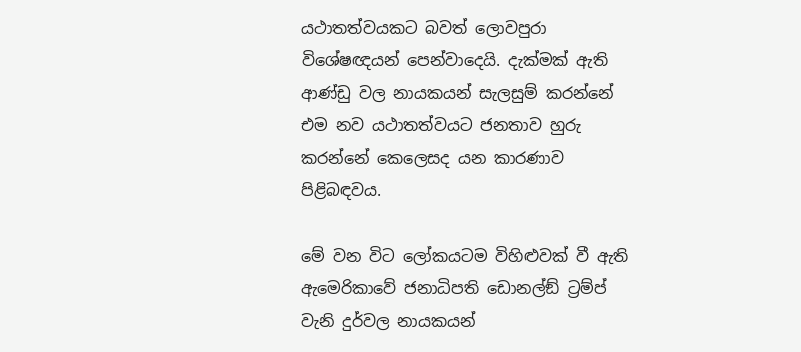යථාතත්වයකට බවත් ලොවපුරා විශේෂඥයන් පෙන්වාදෙයි. දැක්මක් ඇති ආණ්ඩු වල නායකයන් සැලසුම් කරන්නේ එම නව යථාතත්වයට ජනතාව හුරු කරන්නේ කෙලෙසද යන කාරණාව පිළිබඳවය.

මේ වන විට ලෝකයටම විහිළුවක් වී ඇති ඇමෙරිකාවේ ජනාධිපති ඩොනල්ඞ් ට්‍රම්ප් වැනි දුර්වල නායකයන්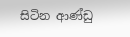සිටින ආණ්ඩු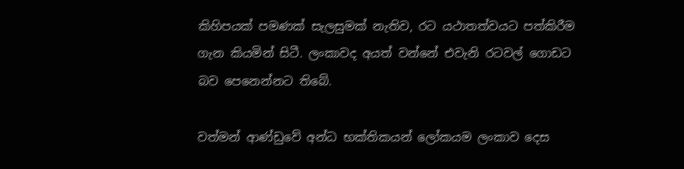කිහිපයක් පමණක් සැලසුමක් නැතිව, රට යථාතත්වයට පත්කිරීම ගැන කියමින් සිටී. ලංකාවද අයත් වන්නේ එවැනි රටවල් ගොඩට බව පෙනෙන්නට තිබේ.

වත්මන් ආණ්ඩුවේ අන්ධ භක්තිකයන් ලෝකයම ලංකාව දෙස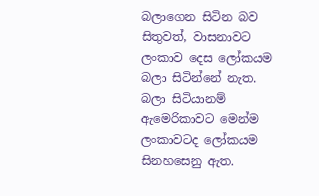බලාගෙන සිටින බව සිතුවත්, වාසනාවට ලංකාව දෙස ලෝකයම බලා සිටින්නේ නැත. බලා සිටියානම් ඇමෙරිකාවට මෙන්ම ලංකාවටද ලෝකයම සිනහසෙනු ඇත.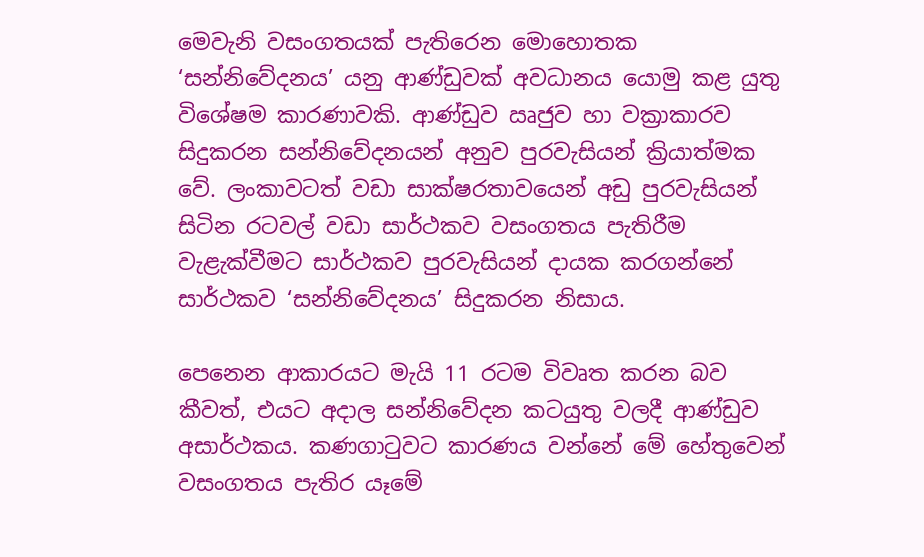මෙවැනි වසංගතයක් පැතිරෙන මොහොතක ‘සන්නිවේදනය’ යනු ආණ්ඩුවක් අවධානය යොමු කළ යුතු විශේෂම කාරණාවකි. ආණ්ඩුව ඍජුව හා වක්‍රාකාරව සිදුකරන සන්නිවේදනයන් අනුව පුරවැසියන් ක්‍රියාත්මක වේ. ලංකාවටත් වඩා සාක්ෂරතාවයෙන් අඩු පුරවැසියන් සිටින රටවල් වඩා සාර්ථකව වසංගතය පැතිරීම වැළැක්වීමට සාර්ථකව පුරවැසියන් දායක කරගන්නේ සාර්ථකව ‘සන්නිවේදනය’ සිදුකරන නිසාය.

පෙනෙන ආකාරයට මැයි 11 රටම විවෘත කරන බව කීවත්, එයට අදාල සන්නිවේදන කටයුතු වලදී ආණ්ඩුව අසාර්ථකය. කණගාටුවට කාරණය වන්නේ මේ හේතුවෙන් වසංගතය පැතිර යෑමේ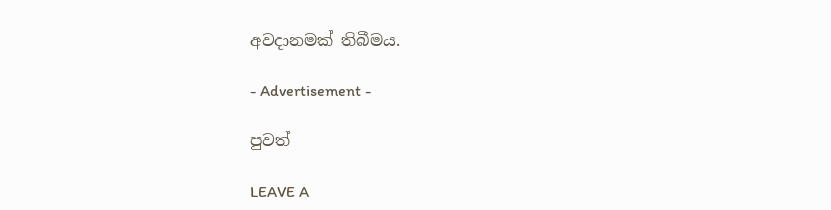අවදානමක් තිබීමය.

- Advertisement -

පුවත්

LEAVE A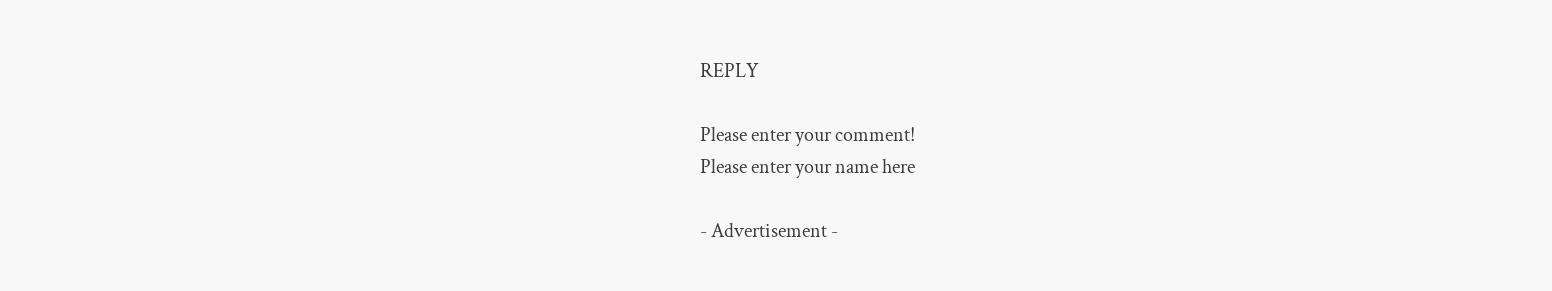REPLY

Please enter your comment!
Please enter your name here

- Advertisement -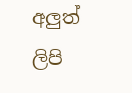අලුත් ලිපි